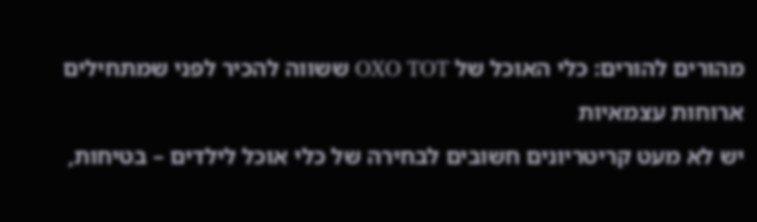מהורים להורים: כלי האוכל של OXO TOT ששווה להכיר לפני שמתחילים ארוחות עצמאיות
יש לא מעט קריטריונים חשובים לבחירה של כלי אוכל לילדים – בטיחות,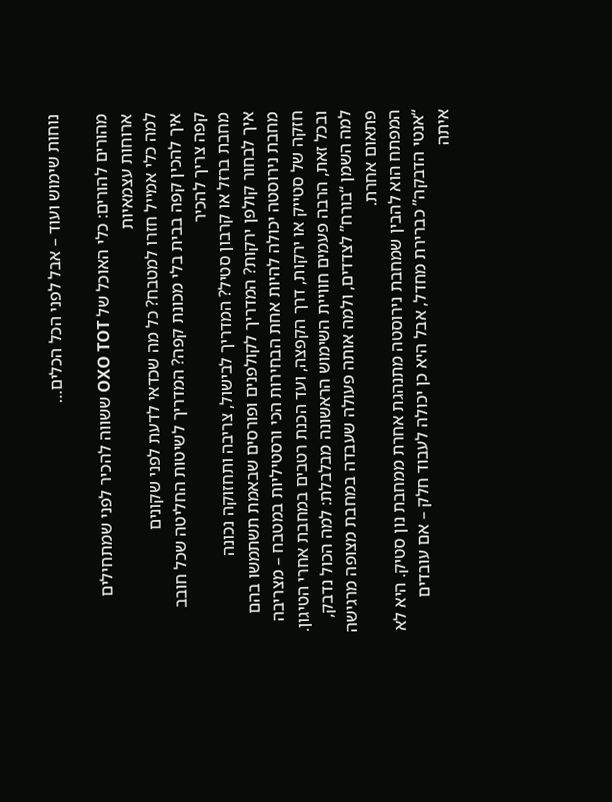נוחות שימוש ועוד – אבל לפני הכל הכלים…

מהורים להורים: כלי האוכל של OXO TOT ששווה להכיר לפני שמתחילים ארוחות עצמאיות
למה כלי אמייל חזרו למטבח? כל מה שכדאי לדעת לפני שקונים
איך להכין קפה בבית בלי מכונת קפה? המדריך לשיטות החליטה שכל חובב קפה צריך להכיר
מחבת ברזל או קרבון סטיל? המדריך לבישול, צריבה ותחזוקה נכונה
איך לבחור קולפן ירקות? המדריך לקולפנים ופורסים שבאמת תשתמשו בהם
מחבת נירוסטה יכולה להיות אחת הבחירות הכי ורסטיליות במטבח – מצריבה חזקה של סטייק או ירקות, דרך הקפצה, ועד הכנת רטבים במחבת אחרי הטיגון. ובכל זאת, הרבה פעמים חוויית השימוש הראשונה מבלבלת: למה הכול נדבק, למה השמן “בורח” לצדדים, ולמה אותה פעולה שעבדה במחבת מצופה מרגישה פתאום אחרת.
המפתח הוא להבין שמחבת נירוסטה מתנהגת אחרת ממחבת נון סטיק. היא לא “אנטי הדבקה” כברירת מחדל, אבל היא כן יכולה לעבוד חלק – אם עובדים איתה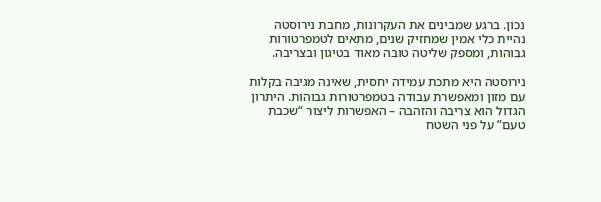נכון. ברגע שמבינים את העקרונות, מחבת נירוסטה נהיית כלי אמין שמחזיק שנים, מתאים לטמפרטורות גבוהות, ומספק שליטה טובה מאוד בטיגון ובצריבה.

נירוסטה היא מתכת עמידה יחסית, שאינה מגיבה בקלות עם מזון ומאפשרת עבודה בטמפרטורות גבוהות. היתרון הגדול הוא צריבה והזהבה – האפשרות ליצור “שכבת טעם” על פני השטח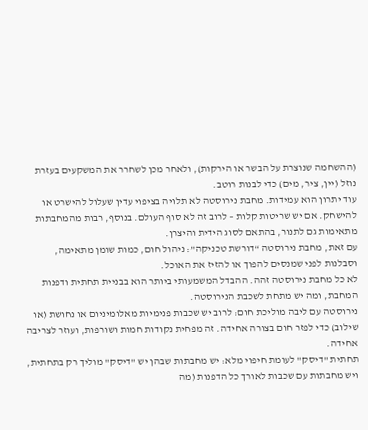(ההשחמה שנוצרת על הבשר או הירקות), ולאחר מכן לשחרר את המשקעים בעזרת נוזל (יין, ציר, מים) כדי לבנות רוטב.
עוד יתרון הוא עמידות. מחבת נירוסטה לא תלויה בציפוי עדין שעלול להישרט או להישחק. אם יש שריטות קלות – לרוב זה לא סוף העולם. בנוסף, רבות מהמחבתות מתאימות גם לתנור, בהתאם לסוג הידית והיצרן.
עם זאת, מחבת נירוסטה “דורשת טכניקה”: ניהול חום, כמות שומן מתאימה, וסבלנות לפני שמנסים להפוך או להזיז את האוכל.
לא כל מחבת נירוסטה זהה. ההבדל המשמעותי ביותר הוא בבניית תחתית ודפנות המחבת, ומה יש מתחת לשכבת הנירוסטה.
נירוסטה עם ליבה מוליכת חום: לרוב יש שכבות פנימיות מאלומיניום או נחושת (או שילוב) כדי לפזר חום בצורה אחידה. זה מפחית נקודות חמות ושורפות, ועוזר לצריבה אחידה.
תחתית "דיסק" לעומת חיפוי מלא: יש מחבתות שבהן יש "דיסק" מוליך רק בתחתית, ויש מחבתות עם שכבות לאורך כל הדפנות (מה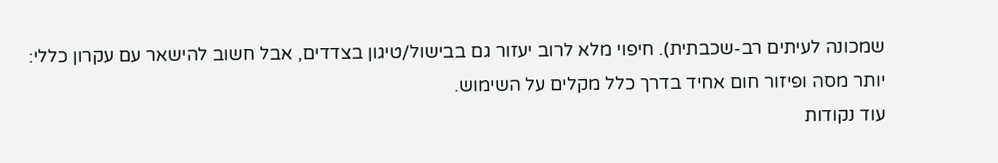שמכונה לעיתים רב-שכבתית). חיפוי מלא לרוב יעזור גם בבישול/טיגון בצדדים, אבל חשוב להישאר עם עקרון כללי: יותר מסה ופיזור חום אחיד בדרך כלל מקלים על השימוש.
עוד נקודות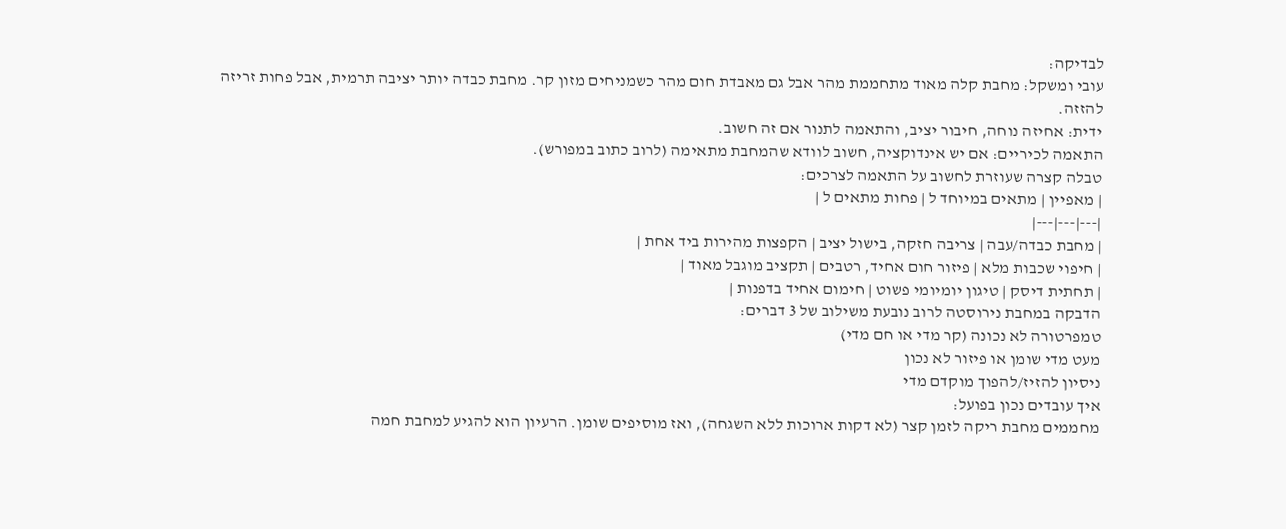לבדיקה:
עובי ומשקל: מחבת קלה מאוד מתחממת מהר אבל גם מאבדת חום מהר כשמניחים מזון קר. מחבת כבדה יותר יציבה תרמית, אבל פחות זריזה להזזה.
ידית: אחיזה נוחה, חיבור יציב, והתאמה לתנור אם זה חשוב.
התאמה לכיריים: אם יש אינדוקציה, חשוב לוודא שהמחבת מתאימה (לרוב כתוב במפורש).
טבלה קצרה שעוזרת לחשוב על התאמה לצרכים:
| מאפיין | מתאים במיוחד ל | פחות מתאים ל |
|---|---|---|
| מחבת כבדה/עבה | צריבה חזקה, בישול יציב | הקפצות מהירות ביד אחת |
| חיפוי שכבות מלא | פיזור חום אחיד, רטבים | תקציב מוגבל מאוד |
| תחתית דיסק | טיגון יומיומי פשוט | חימום אחיד בדפנות |
הדבקה במחבת נירוסטה לרוב נובעת משילוב של 3 דברים:
טמפרטורה לא נכונה (קר מדי או חם מדי)
מעט מדי שומן או פיזור לא נכון
ניסיון להזיז/להפוך מוקדם מדי
איך עובדים נכון בפועל:
מחממים מחבת ריקה לזמן קצר (לא דקות ארוכות ללא השגחה), ואז מוסיפים שומן. הרעיון הוא להגיע למחבת חמה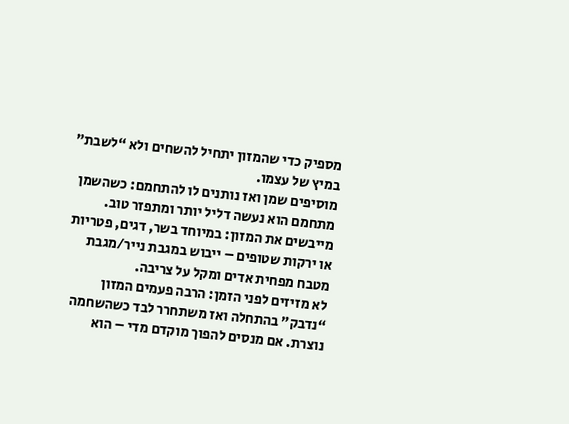מספיק כדי שהמזון יתחיל להשחים ולא “לשבת” במיץ של עצמו.
מוסיפים שמן ואז נותנים לו להתחמם: כשהשמן מתחמם הוא נעשה דליל יותר ומתפזר טוב.
מייבשים את המזון: במיוחד בשר, דגים, פטריות או ירקות שטופים – ייבוש במגבת נייר/מגבת מטבח מפחית אדים ומקל על צריבה.
לא מזיזים לפני הזמן: הרבה פעמים המזון “נדבק” בהתחלה ואז משתחרר לבד כשהשחמה נוצרת. אם מנסים להפוך מוקדם מדי – הוא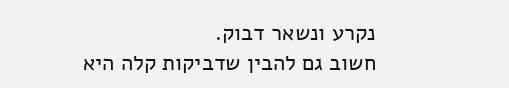נקרע ונשאר דבוק.
חשוב גם להבין שדביקות קלה היא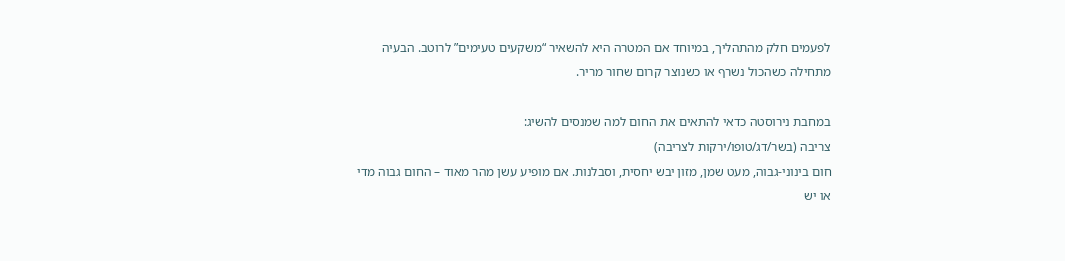לפעמים חלק מהתהליך, במיוחד אם המטרה היא להשאיר “משקעים טעימים” לרוטב. הבעיה מתחילה כשהכול נשרף או כשנוצר קרום שחור מריר.

במחבת נירוסטה כדאי להתאים את החום למה שמנסים להשיג:
צריבה (בשר/דג/טופו/ירקות לצריבה)
חום בינוני-גבוה, מעט שמן, מזון יבש יחסית, וסבלנות. אם מופיע עשן מהר מאוד – החום גבוה מדי או יש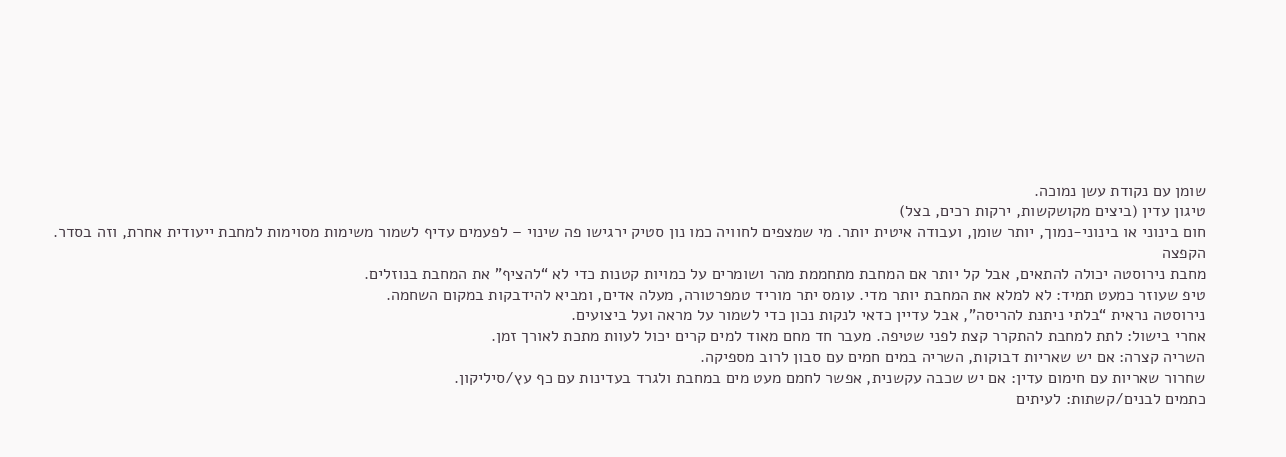שומן עם נקודת עשן נמוכה.
טיגון עדין (ביצים מקושקשות, ירקות רכים, בצל)
חום בינוני או בינוני-נמוך, יותר שומן, ועבודה איטית יותר. מי שמצפים לחוויה כמו נון סטיק ירגישו פה שינוי – לפעמים עדיף לשמור משימות מסוימות למחבת ייעודית אחרת, וזה בסדר.
הקפצה
מחבת נירוסטה יכולה להתאים, אבל קל יותר אם המחבת מתחממת מהר ושומרים על כמויות קטנות כדי לא “להציף” את המחבת בנוזלים.
טיפ שעוזר כמעט תמיד: לא למלא את המחבת יותר מדי. עומס יתר מוריד טמפרטורה, מעלה אדים, ומביא להידבקות במקום השחמה.
נירוסטה נראית “בלתי ניתנת להריסה”, אבל עדיין כדאי לנקות נכון כדי לשמור על מראה ועל ביצועים.
אחרי בישול: לתת למחבת להתקרר קצת לפני שטיפה. מעבר חד מחם מאוד למים קרים יכול לעוות מתכת לאורך זמן.
השריה קצרה: אם יש שאריות דבוקות, השריה במים חמים עם סבון לרוב מספיקה.
שחרור שאריות עם חימום עדין: אם יש שכבה עקשנית, אפשר לחמם מעט מים במחבת ולגרד בעדינות עם כף עץ/סיליקון.
כתמים לבנים/קשתות: לעיתים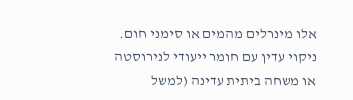אלו מינרלים מהמים או סימני חום. ניקוי עדין עם חומר ייעודי לנירוסטה או משחה ביתית עדינה (למשל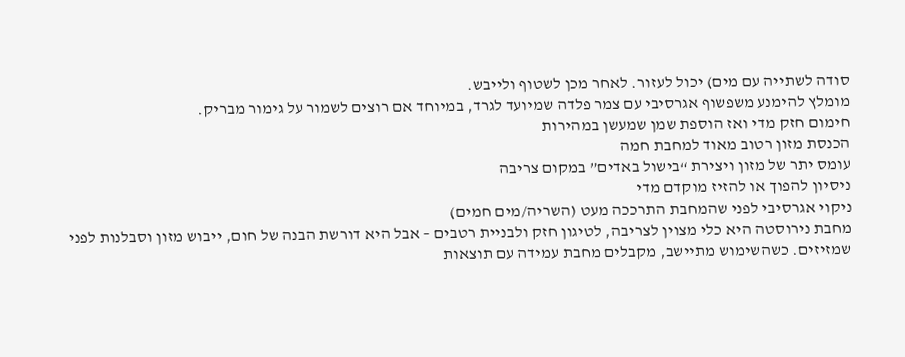סודה לשתייה עם מים) יכול לעזור. לאחר מכן לשטוף ולייבש.
מומלץ להימנע משפשוף אגרסיבי עם צמר פלדה שמיועד לגרד, במיוחד אם רוצים לשמור על גימור מבריק.
חימום חזק מדי ואז הוספת שמן שמעשן במהירות
הכנסת מזון רטוב מאוד למחבת חמה
עומס יתר של מזון ויצירת “בישול באדים” במקום צריבה
ניסיון להפוך או להזיז מוקדם מדי
ניקוי אגרסיבי לפני שהמחבת התרככה מעט (השריה/מים חמים)
מחבת נירוסטה היא כלי מצוין לצריבה, לטיגון חזק ולבניית רטבים – אבל היא דורשת הבנה של חום, ייבוש מזון וסבלנות לפני שמזיזים. כשהשימוש מתיישב, מקבלים מחבת עמידה עם תוצאות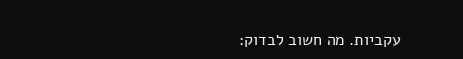עקביות. מה חשוב לבדוק: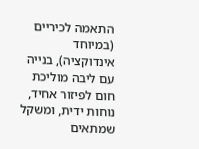התאמה לכיריים (במיוחד אינדוקציה), בנייה עם ליבה מוליכת חום לפיזור אחיד, נוחות ידית, ומשקל שמתאים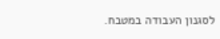לסגנון העבודה במטבח.